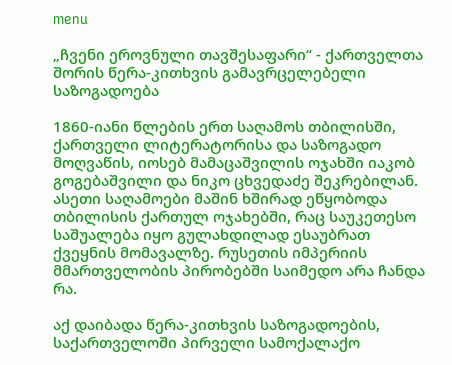menu

„ჩვენი ეროვნული თავშესაფარი“ - ქართველთა შორის წერა-კითხვის გამავრცელებელი საზოგადოება

1860-იანი წლების ერთ საღამოს თბილისში, ქართველი ლიტერატორისა და საზოგადო მოღვაწის, იოსებ მამაცაშვილის ოჯახში იაკობ გოგებაშვილი და ნიკო ცხვედაძე შეკრებილან. ასეთი საღამოები მაშინ ხშირად ეწყობოდა თბილისის ქართულ ოჯახებში, რაც საუკეთესო საშუალება იყო გულახდილად ესაუბრათ ქვეყნის მომავალზე. რუსეთის იმპერიის მმართველობის პირობებში საიმედო არა ჩანდა რა.

აქ დაიბადა წერა-კითხვის საზოგადოების, საქართველოში პირველი სამოქალაქო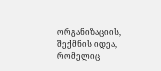ორგანიზაციის, შექმნის იდეა, რომელიც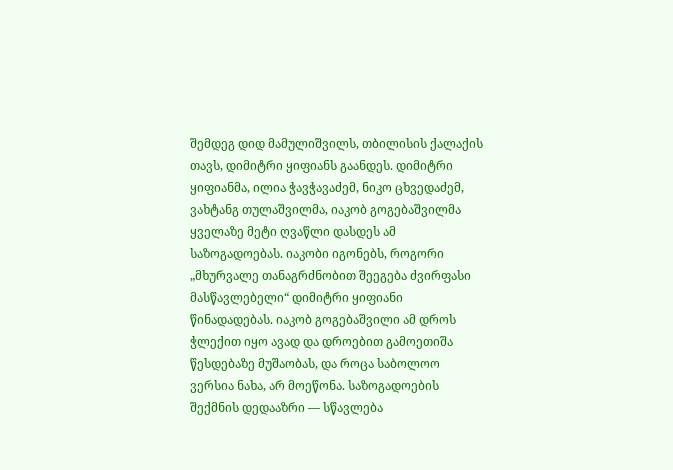შემდეგ დიდ მამულიშვილს, თბილისის ქალაქის თავს, დიმიტრი ყიფიანს გაანდეს. დიმიტრი ყიფიანმა, ილია ჭავჭავაძემ, ნიკო ცხვედაძემ, ვახტანგ თულაშვილმა, იაკობ გოგებაშვილმა ყველაზე მეტი ღვაწლი დასდეს ამ საზოგადოებას. იაკობი იგონებს, როგორი „მხურვალე თანაგრძნობით შეეგება ძვირფასი მასწავლებელი“ დიმიტრი ყიფიანი წინადადებას. იაკობ გოგებაშვილი ამ დროს ჭლექით იყო ავად და დროებით გამოეთიშა წესდებაზე მუშაობას, და როცა საბოლოო ვერსია ნახა, არ მოეწონა. საზოგადოების შექმნის დედააზრი — სწავლება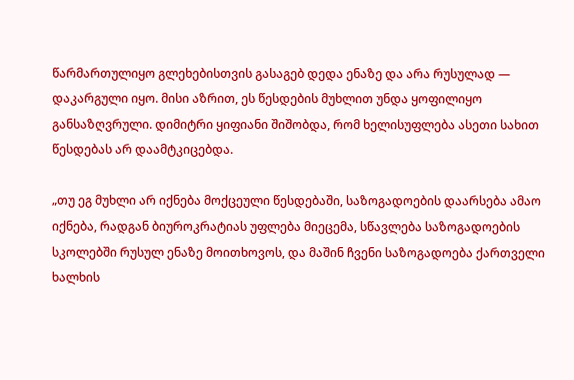წარმართულიყო გლეხებისთვის გასაგებ დედა ენაზე და არა რუსულად — დაკარგული იყო. მისი აზრით, ეს წესდების მუხლით უნდა ყოფილიყო განსაზღვრული. დიმიტრი ყიფიანი შიშობდა, რომ ხელისუფლება ასეთი სახით წესდებას არ დაამტკიცებდა.

„თუ ეგ მუხლი არ იქნება მოქცეული წესდებაში, საზოგადოების დაარსება ამაო იქნება, რადგან ბიუროკრატიას უფლება მიეცემა, სწავლება საზოგადოების სკოლებში რუსულ ენაზე მოითხოვოს, და მაშინ ჩვენი საზოგადოება ქართველი ხალხის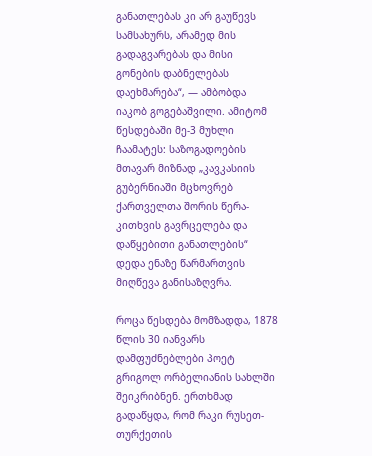განათლებას კი არ გაუწევს სამსახურს, არამედ მის გადაგვარებას და მისი გონების დაბნელებას დაეხმარება“, — ამბობდა იაკობ გოგებაშვილი. ამიტომ წესდებაში მე-3 მუხლი ჩაამატეს: საზოგადოების მთავარ მიზნად „კავკასიის გუბერნიაში მცხოვრებ ქართველთა შორის წერა-კითხვის გავრცელება და დაწყებითი განათლების“ დედა ენაზე წარმართვის მიღწევა განისაზღვრა.

როცა წესდება მომზადდა, 1878 წლის 30 იანვარს დამფუძნებლები პოეტ გრიგოლ ორბელიანის სახლში შეიკრიბნენ. ერთხმად გადაწყდა, რომ რაკი რუსეთ-თურქეთის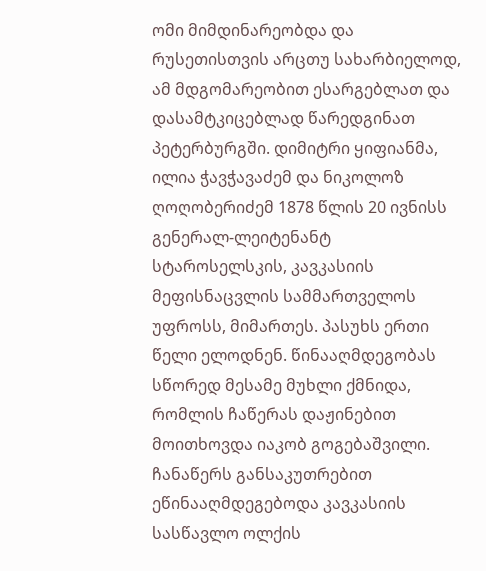ომი მიმდინარეობდა და რუსეთისთვის არცთუ სახარბიელოდ, ამ მდგომარეობით ესარგებლათ და დასამტკიცებლად წარედგინათ პეტერბურგში. დიმიტრი ყიფიანმა, ილია ჭავჭავაძემ და ნიკოლოზ ღოღობერიძემ 1878 წლის 20 ივნისს გენერალ-ლეიტენანტ სტაროსელსკის, კავკასიის მეფისნაცვლის სამმართველოს უფროსს, მიმართეს. პასუხს ერთი წელი ელოდნენ. წინააღმდეგობას სწორედ მესამე მუხლი ქმნიდა, რომლის ჩაწერას დაჟინებით მოითხოვდა იაკობ გოგებაშვილი. ჩანაწერს განსაკუთრებით ეწინააღმდეგებოდა კავკასიის სასწავლო ოლქის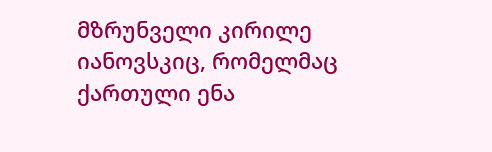მზრუნველი კირილე იანოვსკიც, რომელმაც ქართული ენა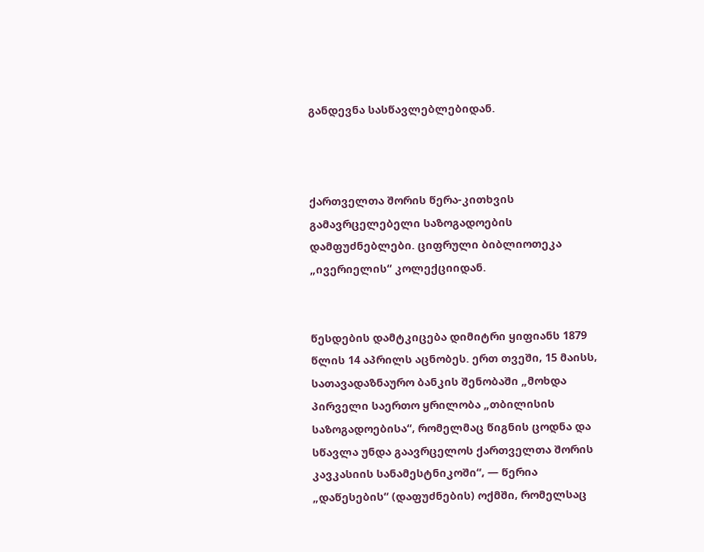განდევნა სასწავლებლებიდან.



ქართველთა შორის წერა-კითხვის გამავრცელებელი საზოგადოების დამფუძნებლები. ციფრული ბიბლიოთეკა „ივერიელის“ კოლექციიდან.


წესდების დამტკიცება დიმიტრი ყიფიანს 1879 წლის 14 აპრილს აცნობეს. ერთ თვეში, 15 მაისს, სათავადაზნაურო ბანკის შენობაში „მოხდა პირველი საერთო ყრილობა „თბილისის საზოგადოებისა“, რომელმაც წიგნის ცოდნა და სწავლა უნდა გაავრცელოს ქართველთა შორის კავკასიის სანამესტნიკოში“, — წერია „დაწესების“ (დაფუძნების) ოქმში, რომელსაც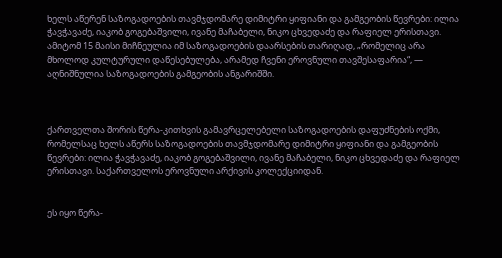ხელს აწერენ საზოგადოების თავმჯდომარე დიმიტრი ყიფიანი და გამგეობის წევრები: ილია ჭავჭავაძე, იაკობ გოგებაშვილი, ივანე მაჩაბელი, ნიკო ცხვედაძე და რაფიელ ერისთავი. ამიტომ 15 მაისი მიჩნეულია იმ საზოგადოების დაარსების თარიღად, „რომელიც არა მხოლოდ კულტურული დაწესებულება, არამედ ჩვენი ეროვნული თავშესაფარია“, — აღნიშნულია საზოგადოების გამგეობის ანგარიშში.



ქართველთა შორის წერა-კითხვის გამავრცელებელი საზოგადოების დაფუძნების ოქმი, რომელსაც ხელს აწერს საზოგადოების თავმჯდომარე დიმიტრი ყიფიანი და გამგეობის წევრები: ილია ჭავჭავაძე, იაკობ გოგებაშვილი, ივანე მაჩაბელი, ნიკო ცხვედაძე და რაფიელ ერისთავი. საქართველოს ეროვნული არქივის კოლექციიდან.


ეს იყო წერა-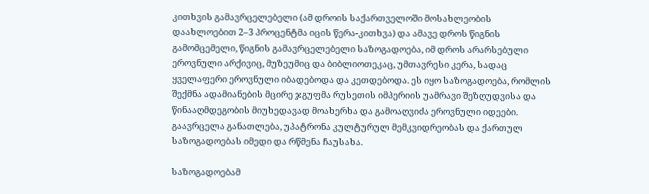კითხვის გამავრცელებელი (ამ დროის საქართველოში მოსახლეობის დაახლოებით 2–3 პროცენტმა იცის წერა-კითხვა) და ამავე დროს წიგნის გამომცემელი, წიგნის გამავრცელებელი საზოგადოება, იმ დროს არარსებული ეროვნული არქივიც, მუზეუმიც და ბიბლიოთეკაც, უმთავრესი კერა, სადაც ყველაფერი ეროვნული იბადებოდა და კეთდებოდა. ეს იყო საზოგადოება, რომლის შექმნა ადამიანების მცირე ჯგუფმა რუსეთის იმპერიის უამრავი შეზღუდვისა და წინააღმდეგობის მიუხედავად მოახერხა და გამოაღვიძა ეროვნული იდეები. გაავრცელა განათლება, უპატრონა კულტურულ მემკვიდრეობას და ქართულ საზოგადოებას იმედი და რწმენა ჩაუსახა.

საზოგადოებამ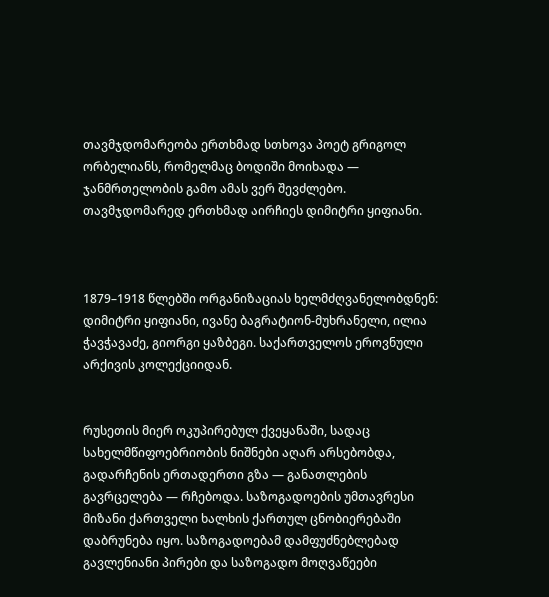თავმჯდომარეობა ერთხმად სთხოვა პოეტ გრიგოლ ორბელიანს, რომელმაც ბოდიში მოიხადა — ჯანმრთელობის გამო ამას ვერ შევძლებო. თავმჯდომარედ ერთხმად აირჩიეს დიმიტრი ყიფიანი.



1879–1918 წლებში ორგანიზაციას ხელმძღვანელობდნენ: დიმიტრი ყიფიანი, ივანე ბაგრატიონ-მუხრანელი, ილია ჭავჭავაძე, გიორგი ყაზბეგი. საქართველოს ეროვნული არქივის კოლექციიდან.


რუსეთის მიერ ოკუპირებულ ქვეყანაში, სადაც სახელმწიფოებრიობის ნიშნები აღარ არსებობდა, გადარჩენის ერთადერთი გზა — განათლების გავრცელება — რჩებოდა. საზოგადოების უმთავრესი მიზანი ქართველი ხალხის ქართულ ცნობიერებაში დაბრუნება იყო. საზოგადოებამ დამფუძნებლებად გავლენიანი პირები და საზოგადო მოღვაწეები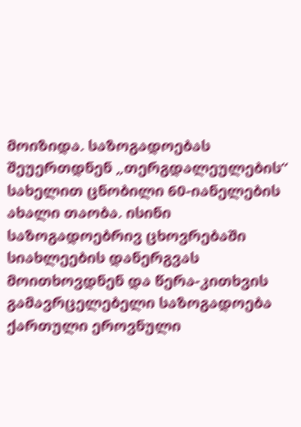მოიზიდა. საზოგადოებას შეუერთდნენ „თერგდალეულების“ სახელით ცნობილი 60-იანელების ახალი თაობა. ისინი საზოგადოებრივ ცხოვრებაში სიახლეების დანერგვას მოითხოვდნენ და წერა-კითხვის გამავრცელებელი საზოგადოება ქართული ეროვნული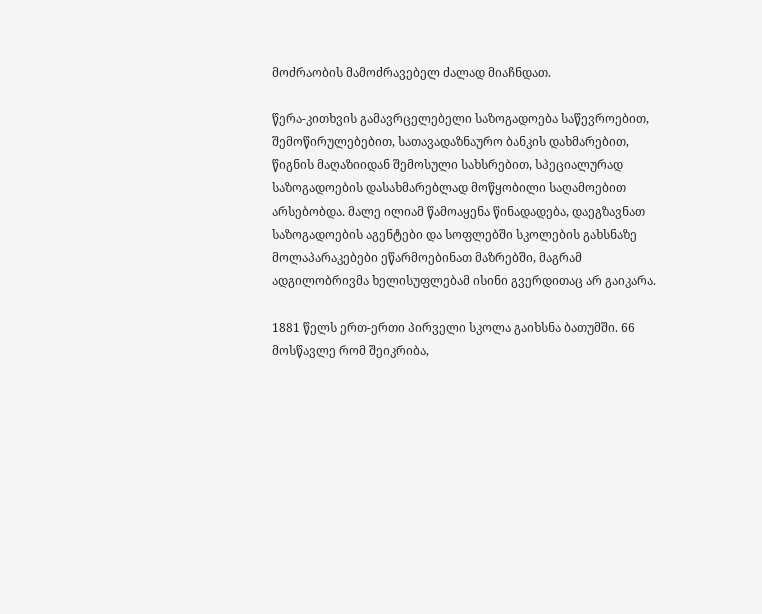მოძრაობის მამოძრავებელ ძალად მიაჩნდათ.

წერა-კითხვის გამავრცელებელი საზოგადოება საწევროებით, შემოწირულებებით, სათავადაზნაურო ბანკის დახმარებით, წიგნის მაღაზიიდან შემოსული სახსრებით, სპეციალურად საზოგადოების დასახმარებლად მოწყობილი საღამოებით არსებობდა. მალე ილიამ წამოაყენა წინადადება, დაეგზავნათ საზოგადოების აგენტები და სოფლებში სკოლების გახსნაზე მოლაპარაკებები ეწარმოებინათ მაზრებში, მაგრამ ადგილობრივმა ხელისუფლებამ ისინი გვერდითაც არ გაიკარა.

1881 წელს ერთ-ერთი პირველი სკოლა გაიხსნა ბათუმში. 66 მოსწავლე რომ შეიკრიბა,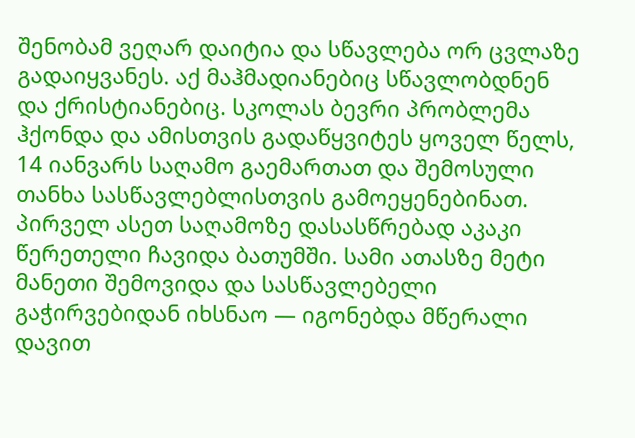შენობამ ვეღარ დაიტია და სწავლება ორ ცვლაზე გადაიყვანეს. აქ მაჰმადიანებიც სწავლობდნენ და ქრისტიანებიც. სკოლას ბევრი პრობლემა ჰქონდა და ამისთვის გადაწყვიტეს ყოველ წელს, 14 იანვარს საღამო გაემართათ და შემოსული თანხა სასწავლებლისთვის გამოეყენებინათ. პირველ ასეთ საღამოზე დასასწრებად აკაკი წერეთელი ჩავიდა ბათუმში. სამი ათასზე მეტი მანეთი შემოვიდა და სასწავლებელი გაჭირვებიდან იხსნაო — იგონებდა მწერალი დავით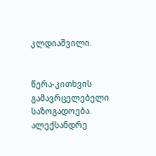კლდიაშვილი.


წერა-კითხვის გამავრცელებელი საზოგადოება. ალექსანდრე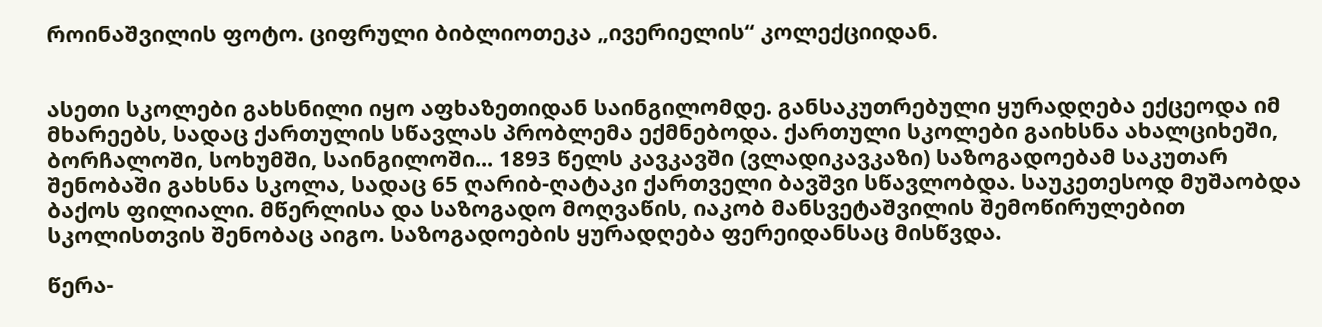როინაშვილის ფოტო. ციფრული ბიბლიოთეკა „ივერიელის“ კოლექციიდან.


ასეთი სკოლები გახსნილი იყო აფხაზეთიდან საინგილომდე. განსაკუთრებული ყურადღება ექცეოდა იმ მხარეებს, სადაც ქართულის სწავლას პრობლემა ექმნებოდა. ქართული სკოლები გაიხსნა ახალციხეში, ბორჩალოში, სოხუმში, საინგილოში... 1893 წელს კავკავში (ვლადიკავკაზი) საზოგადოებამ საკუთარ შენობაში გახსნა სკოლა, სადაც 65 ღარიბ-ღატაკი ქართველი ბავშვი სწავლობდა. საუკეთესოდ მუშაობდა ბაქოს ფილიალი. მწერლისა და საზოგადო მოღვაწის, იაკობ მანსვეტაშვილის შემოწირულებით სკოლისთვის შენობაც აიგო. საზოგადოების ყურადღება ფერეიდანსაც მისწვდა.

წერა-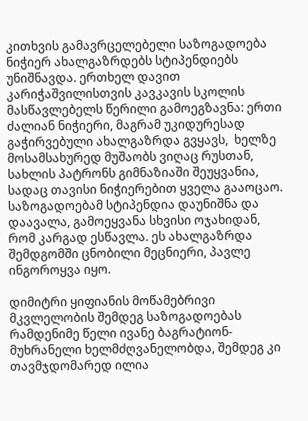კითხვის გამავრცელებელი საზოგადოება ნიჭიერ ახალგაზრდებს სტიპენდიებს უნიშნავდა. ერთხელ დავით კარიჭაშვილისთვის კავკავის სკოლის მასწავლებელს წერილი გამოეგზავნა: ერთი ძალიან ნიჭიერი, მაგრამ უკიდურესად გაჭირვებული ახალგაზრდა გვყავს,  ხელზე მოსამსახურედ მუშაობს ვიღაც რუსთან, სახლის პატრონს გიმნაზიაში შეუყვანია, სადაც თავისი ნიჭიერებით ყველა გააოცაო. საზოგადოებამ სტიპენდია დაუნიშნა და დაავალა, გამოეყვანა სხვისი ოჯახიდან, რომ კარგად ესწავლა. ეს ახალგაზრდა შემდგომში ცნობილი მეცნიერი, პავლე ინგოროყვა იყო.

დიმიტრი ყიფიანის მოწამებრივი მკვლელობის შემდეგ საზოგადოებას რამდენიმე წელი ივანე ბაგრატიონ-მუხრანელი ხელმძღვანელობდა, შემდეგ კი თავმჯდომარედ ილია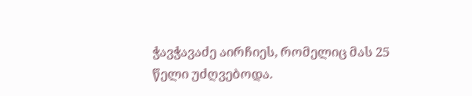ჭავჭავაძე აირჩიეს, რომელიც მას 25 წელი უძღვებოდა.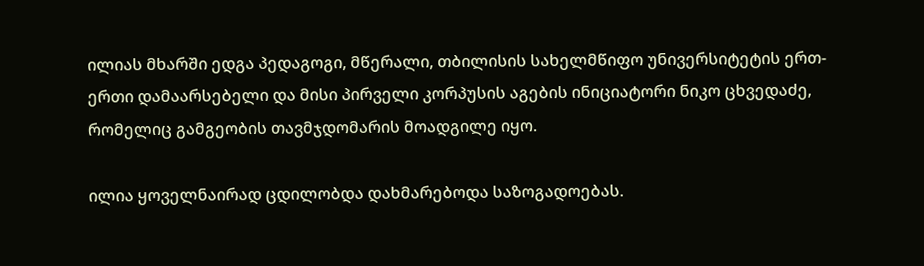ილიას მხარში ედგა პედაგოგი, მწერალი, თბილისის სახელმწიფო უნივერსიტეტის ერთ-ერთი დამაარსებელი და მისი პირველი კორპუსის აგების ინიციატორი ნიკო ცხვედაძე, რომელიც გამგეობის თავმჯდომარის მოადგილე იყო.

ილია ყოველნაირად ცდილობდა დახმარებოდა საზოგადოებას.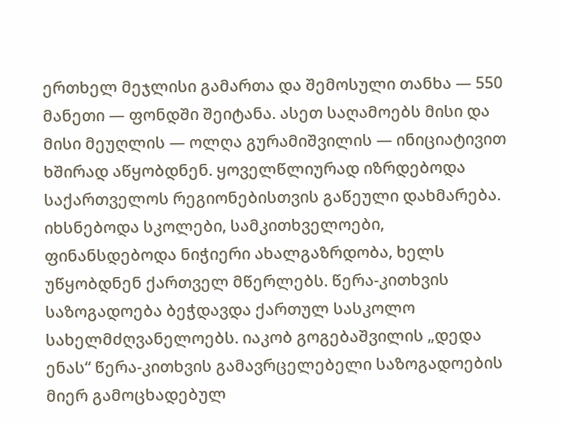ერთხელ მეჯლისი გამართა და შემოსული თანხა — 550 მანეთი — ფონდში შეიტანა. ასეთ საღამოებს მისი და მისი მეუღლის — ოლღა გურამიშვილის — ინიციატივით ხშირად აწყობდნენ. ყოველწლიურად იზრდებოდა საქართველოს რეგიონებისთვის გაწეული დახმარება. იხსნებოდა სკოლები, სამკითხველოები, ფინანსდებოდა ნიჭიერი ახალგაზრდობა, ხელს უწყობდნენ ქართველ მწერლებს. წერა-კითხვის საზოგადოება ბეჭდავდა ქართულ სასკოლო სახელმძღვანელოებს. იაკობ გოგებაშვილის „დედა ენას“ წერა-კითხვის გამავრცელებელი საზოგადოების მიერ გამოცხადებულ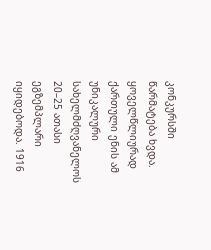კონკურსში წარმატება ხვდა. ყოველწლიურად ქართული ენის ამ უნიკალური სახელმძღვანელოს 20–25 ათასი ეგზემპლარი იყიდებოდა. 1916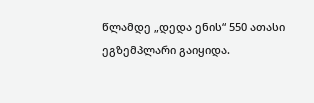წლამდე „დედა ენის“ 550 ათასი ეგზემპლარი გაიყიდა.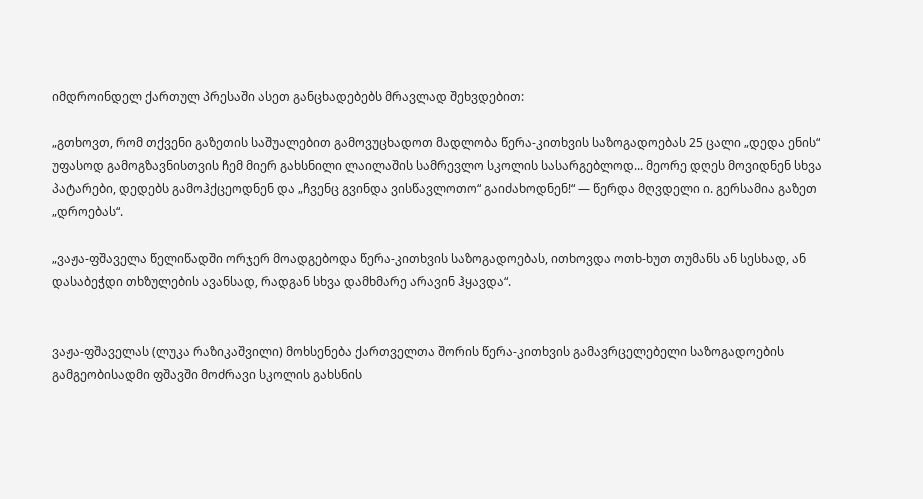იმდროინდელ ქართულ პრესაში ასეთ განცხადებებს მრავლად შეხვდებით:

„გთხოვთ, რომ თქვენი გაზეთის საშუალებით გამოვუცხადოთ მადლობა წერა-კითხვის საზოგადოებას 25 ცალი „დედა ენის“ უფასოდ გამოგზავნისთვის ჩემ მიერ გახსნილი ლაილაშის სამრევლო სკოლის სასარგებლოდ... მეორე დღეს მოვიდნენ სხვა პატარები, დედებს გამოჰქცეოდნენ და „ჩვენც გვინდა ვისწავლოთო“ გაიძახოდნენ!“ — წერდა მღვდელი ი. გერსამია გაზეთ „დროებას“.

„ვაჟა-ფშაველა წელიწადში ორჯერ მოადგებოდა წერა-კითხვის საზოგადოებას, ითხოვდა ოთხ-ხუთ თუმანს ან სესხად, ან დასაბეჭდი თხზულების ავანსად, რადგან სხვა დამხმარე არავინ ჰყავდა“.


ვაჟა-ფშაველას (ლუკა რაზიკაშვილი) მოხსენება ქართველთა შორის წერა-კითხვის გამავრცელებელი საზოგადოების გამგეობისადმი ფშავში მოძრავი სკოლის გახსნის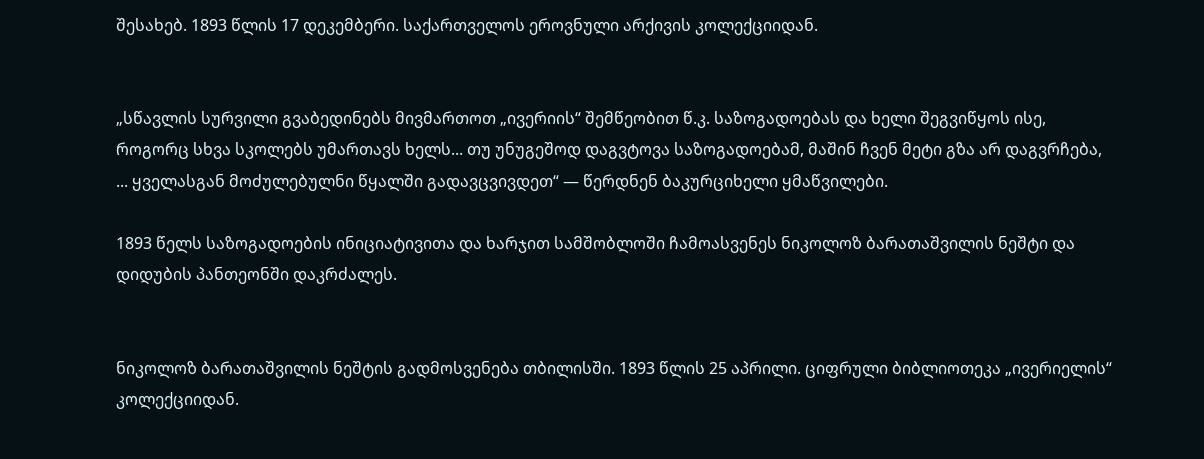შესახებ. 1893 წლის 17 დეკემბერი. საქართველოს ეროვნული არქივის კოლექციიდან.


„სწავლის სურვილი გვაბედინებს მივმართოთ „ივერიის“ შემწეობით წ.კ. საზოგადოებას და ხელი შეგვიწყოს ისე, როგორც სხვა სკოლებს უმართავს ხელს... თუ უნუგეშოდ დაგვტოვა საზოგადოებამ, მაშინ ჩვენ მეტი გზა არ დაგვრჩება, ... ყველასგან მოძულებულნი წყალში გადავცვივდეთ“ — წერდნენ ბაკურციხელი ყმაწვილები.

1893 წელს საზოგადოების ინიციატივითა და ხარჯით სამშობლოში ჩამოასვენეს ნიკოლოზ ბარათაშვილის ნეშტი და დიდუბის პანთეონში დაკრძალეს.


ნიკოლოზ ბარათაშვილის ნეშტის გადმოსვენება თბილისში. 1893 წლის 25 აპრილი. ციფრული ბიბლიოთეკა „ივერიელის“ კოლექციიდან.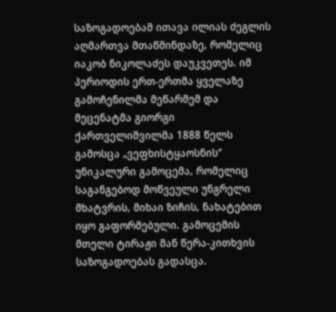საზოგადოებამ ითავა ილიას ძეგლის აღმართვა მთაწმინდაზე, რომელიც იაკობ ნიკოლაძეს დაუკვეთეს. იმ პერიოდის ერთ-ერთმა ყველაზე გამოჩენილმა მეწარმემ და მეცენატმა გიორგი ქართველიშვილმა 1888 წელს გამოსცა „ვეფხისტყაოსნის“ უნიკალური გამოცემა, რომელიც საგანგებოდ მოწვეული უნგრელი მხატვრის, მიხაი ზიჩის, ნახატებით იყო გაფორმებული. გამოცემის მთელი ტირაჟი მან წერა-კითხვის საზოგადოებას გადასცა.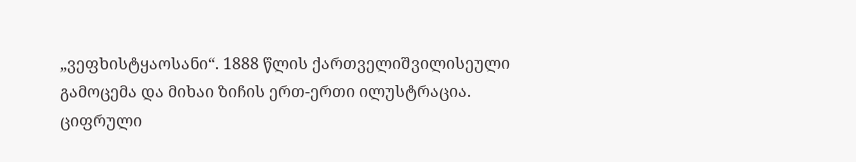„ვეფხისტყაოსანი“. 1888 წლის ქართველიშვილისეული გამოცემა და მიხაი ზიჩის ერთ-ერთი ილუსტრაცია. ციფრული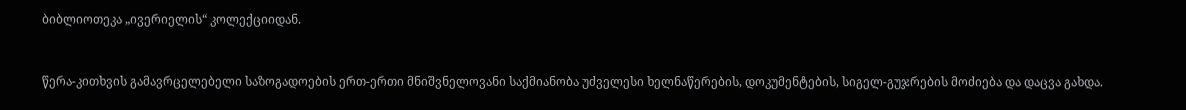ბიბლიოთეკა „ივერიელის“ კოლექციიდან.


წერა-კითხვის გამავრცელებელი საზოგადოების ერთ-ერთი მნიშვნელოვანი საქმიანობა უძველესი ხელნაწერების, დოკუმენტების, სიგელ-გუჯრების მოძიება და დაცვა გახდა.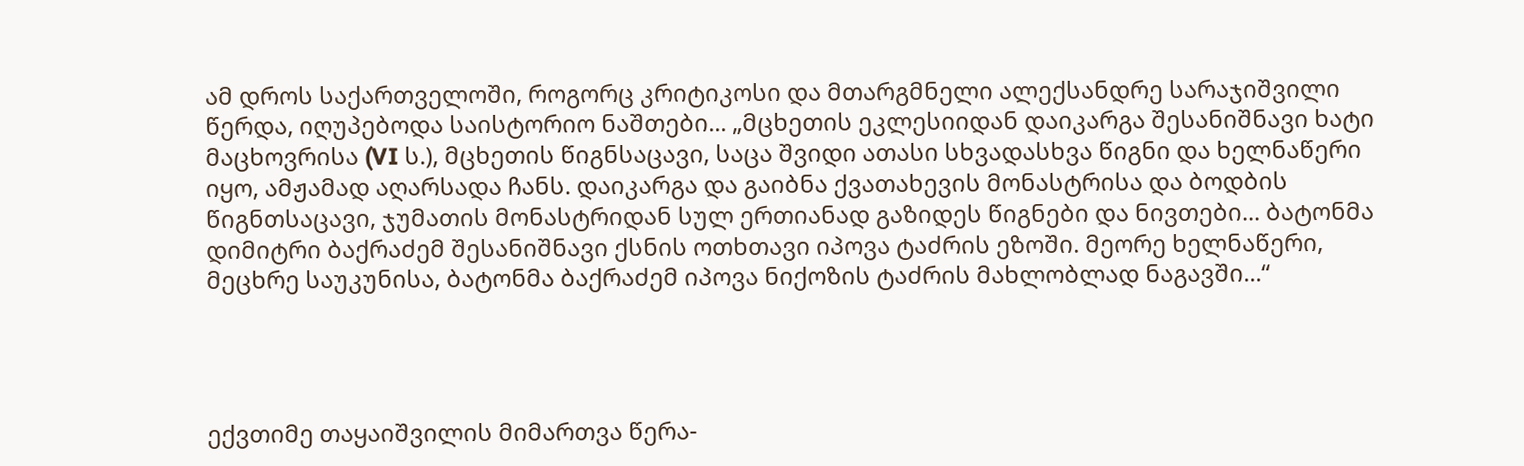ამ დროს საქართველოში, როგორც კრიტიკოსი და მთარგმნელი ალექსანდრე სარაჯიშვილი წერდა, იღუპებოდა საისტორიო ნაშთები... „მცხეთის ეკლესიიდან დაიკარგა შესანიშნავი ხატი მაცხოვრისა (VI ს.), მცხეთის წიგნსაცავი, საცა შვიდი ათასი სხვადასხვა წიგნი და ხელნაწერი იყო, ამჟამად აღარსადა ჩანს. დაიკარგა და გაიბნა ქვათახევის მონასტრისა და ბოდბის წიგნთსაცავი, ჯუმათის მონასტრიდან სულ ერთიანად გაზიდეს წიგნები და ნივთები... ბატონმა დიმიტრი ბაქრაძემ შესანიშნავი ქსნის ოთხთავი იპოვა ტაძრის ეზოში. მეორე ხელნაწერი, მეცხრე საუკუნისა, ბატონმა ბაქრაძემ იპოვა ნიქოზის ტაძრის მახლობლად ნაგავში...“




ექვთიმე თაყაიშვილის მიმართვა წერა-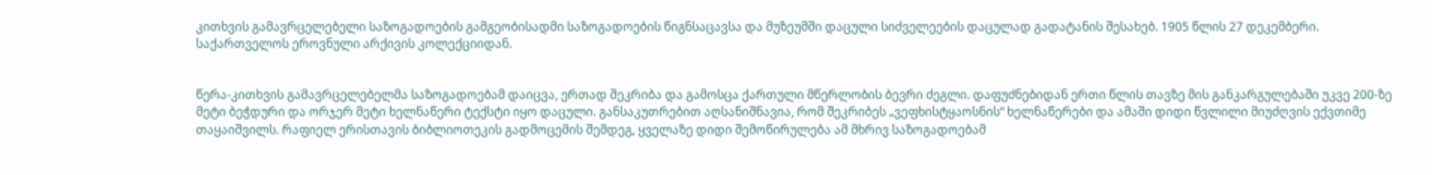კითხვის გამავრცელებელი საზოგადოების გამგეობისადმი საზოგადოების წიგნსაცავსა და მუზეუმში დაცული სიძველეების დაცულად გადატანის შესახებ. 1905 წლის 27 დეკემბერი. საქართველოს ეროვნული არქივის კოლექციიდან.


წერა-კითხვის გამავრცელებელმა საზოგადოებამ დაიცვა, ერთად შეკრიბა და გამოსცა ქართული მწერლობის ბევრი ძეგლი. დაფუძნებიდან ერთი წლის თავზე მის განკარგულებაში უკვე 200-ზე მეტი ბეჭდური და ორჯერ მეტი ხელნაწერი ტექსტი იყო დაცული. განსაკუთრებით აღსანიშნავია, რომ შეკრიბეს „ვეფხისტყაოსნის“ ხელნაწერები და ამაში დიდი წვლილი მიუძღვის ექვთიმე თაყაიშვილს. რაფიელ ერისთავის ბიბლიოთეკის გადმოცემის შემდეგ, ყველაზე დიდი შემოწირულება ამ მხრივ საზოგადოებამ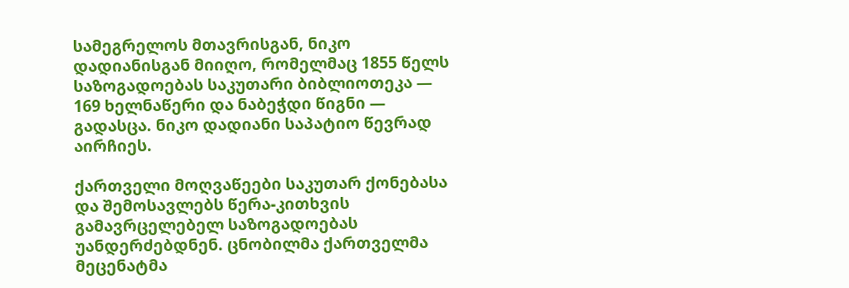სამეგრელოს მთავრისგან, ნიკო დადიანისგან მიიღო, რომელმაც 1855 წელს საზოგადოებას საკუთარი ბიბლიოთეკა — 169 ხელნაწერი და ნაბეჭდი წიგნი — გადასცა. ნიკო დადიანი საპატიო წევრად აირჩიეს.

ქართველი მოღვაწეები საკუთარ ქონებასა და შემოსავლებს წერა-კითხვის გამავრცელებელ საზოგადოებას უანდერძებდნენ. ცნობილმა ქართველმა მეცენატმა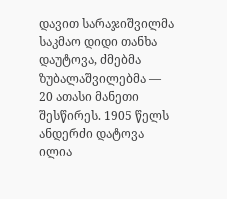დავით სარაჯიშვილმა საკმაო დიდი თანხა დაუტოვა, ძმებმა ზუბალაშვილებმა — 20 ათასი მანეთი შესწირეს. 1905 წელს ანდერძი დატოვა ილია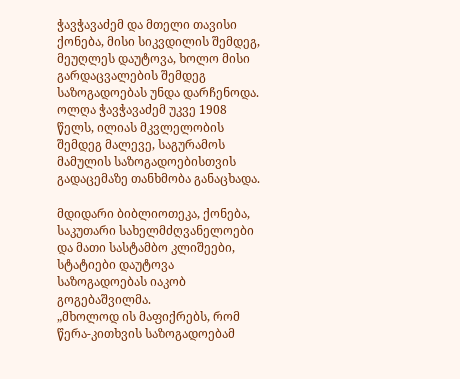ჭავჭავაძემ და მთელი თავისი ქონება, მისი სიკვდილის შემდეგ, მეუღლეს დაუტოვა, ხოლო მისი გარდაცვალების შემდეგ საზოგადოებას უნდა დარჩენოდა. ოლღა ჭავჭავაძემ უკვე 1908 წელს, ილიას მკვლელობის შემდეგ მალევე, საგურამოს მამულის საზოგადოებისთვის გადაცემაზე თანხმობა განაცხადა.

მდიდარი ბიბლიოთეკა, ქონება, საკუთარი სახელმძღვანელოები და მათი სასტამბო კლიშეები, სტატიები დაუტოვა საზოგადოებას იაკობ გოგებაშვილმა.
„მხოლოდ ის მაფიქრებს, რომ წერა-კითხვის საზოგადოებამ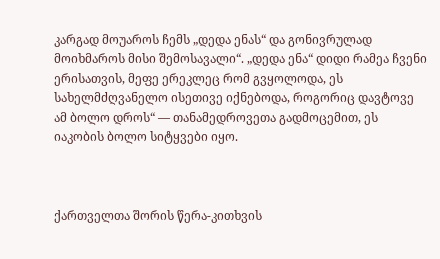კარგად მოუაროს ჩემს „დედა ენას“ და გონივრულად მოიხმაროს მისი შემოსავალი“. „დედა ენა“ დიდი რამეა ჩვენი ერისათვის, მეფე ერეკლეც რომ გვყოლოდა, ეს სახელმძღვანელო ისეთივე იქნებოდა, როგორიც დავტოვე ამ ბოლო დროს“ — თანამედროვეთა გადმოცემით, ეს იაკობის ბოლო სიტყვები იყო.



ქართველთა შორის წერა-კითხვის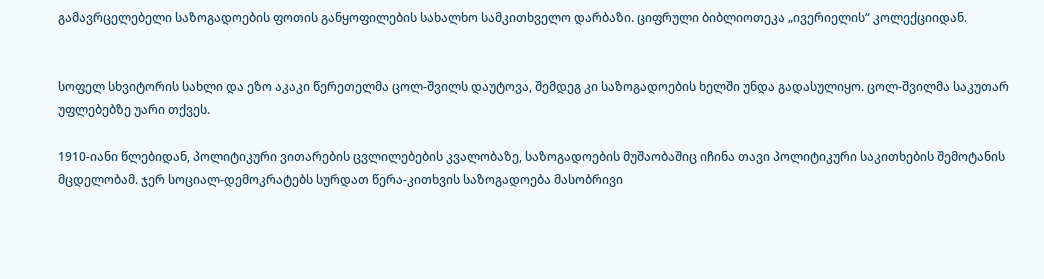გამავრცელებელი საზოგადოების ფოთის განყოფილების სახალხო სამკითხველო დარბაზი. ციფრული ბიბლიოთეკა „ივერიელის“ კოლექციიდან.


სოფელ სხვიტორის სახლი და ეზო აკაკი წერეთელმა ცოლ-შვილს დაუტოვა, შემდეგ კი საზოგადოების ხელში უნდა გადასულიყო. ცოლ-შვილმა საკუთარ უფლებებზე უარი თქვეს.

1910-იანი წლებიდან, პოლიტიკური ვითარების ცვლილებების კვალობაზე, საზოგადოების მუშაობაშიც იჩინა თავი პოლიტიკური საკითხების შემოტანის მცდელობამ. ჯერ სოციალ-დემოკრატებს სურდათ წერა-კითხვის საზოგადოება მასობრივი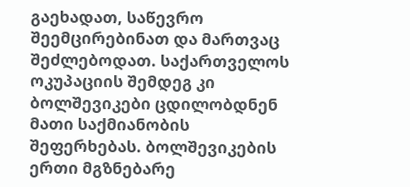გაეხადათ, საწევრო შეემცირებინათ და მართვაც შეძლებოდათ. საქართველოს ოკუპაციის შემდეგ კი ბოლშევიკები ცდილობდნენ მათი საქმიანობის შეფერხებას. ბოლშევიკების ერთი მგზნებარე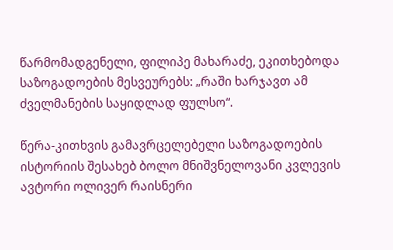წარმომადგენელი, ფილიპე მახარაძე, ეკითხებოდა საზოგადოების მესვეურებს: „რაში ხარჯავთ ამ ძველმანების საყიდლად ფულსო“.

წერა-კითხვის გამავრცელებელი საზოგადოების ისტორიის შესახებ ბოლო მნიშვნელოვანი კვლევის ავტორი ოლივერ რაისნერი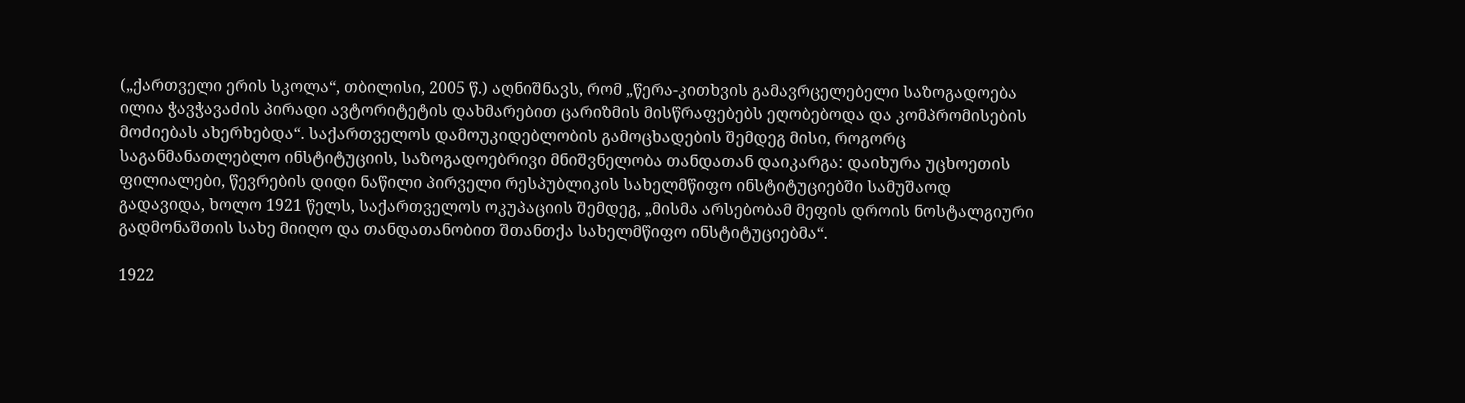(„ქართველი ერის სკოლა“, თბილისი, 2005 წ.) აღნიშნავს, რომ „წერა-კითხვის გამავრცელებელი საზოგადოება ილია ჭავჭავაძის პირადი ავტორიტეტის დახმარებით ცარიზმის მისწრაფებებს ეღობებოდა და კომპრომისების მოძიებას ახერხებდა“. საქართველოს დამოუკიდებლობის გამოცხადების შემდეგ მისი, როგორც საგანმანათლებლო ინსტიტუციის, საზოგადოებრივი მნიშვნელობა თანდათან დაიკარგა: დაიხურა უცხოეთის ფილიალები, წევრების დიდი ნაწილი პირველი რესპუბლიკის სახელმწიფო ინსტიტუციებში სამუშაოდ გადავიდა, ხოლო 1921 წელს, საქართველოს ოკუპაციის შემდეგ, „მისმა არსებობამ მეფის დროის ნოსტალგიური გადმონაშთის სახე მიიღო და თანდათანობით შთანთქა სახელმწიფო ინსტიტუციებმა“.

1922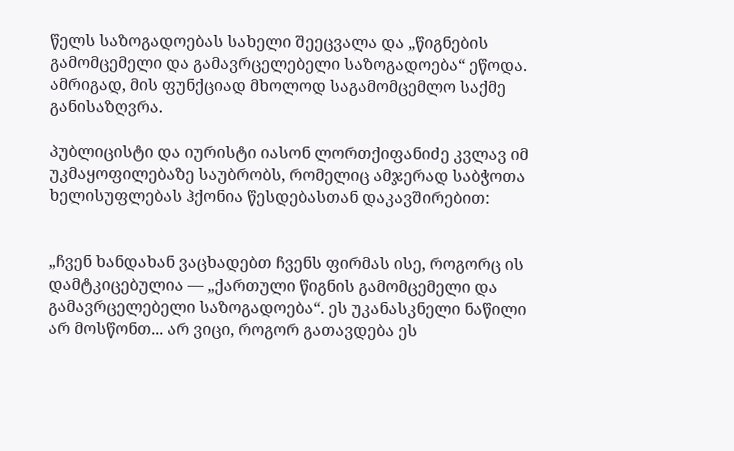წელს საზოგადოებას სახელი შეეცვალა და „წიგნების გამომცემელი და გამავრცელებელი საზოგადოება“ ეწოდა. ამრიგად, მის ფუნქციად მხოლოდ საგამომცემლო საქმე განისაზღვრა.

პუბლიცისტი და იურისტი იასონ ლორთქიფანიძე კვლავ იმ უკმაყოფილებაზე საუბრობს, რომელიც ამჯერად საბჭოთა ხელისუფლებას ჰქონია წესდებასთან დაკავშირებით:


„ჩვენ ხანდახან ვაცხადებთ ჩვენს ფირმას ისე, როგორც ის დამტკიცებულია — „ქართული წიგნის გამომცემელი და გამავრცელებელი საზოგადოება“. ეს უკანასკნელი ნაწილი არ მოსწონთ... არ ვიცი, როგორ გათავდება ეს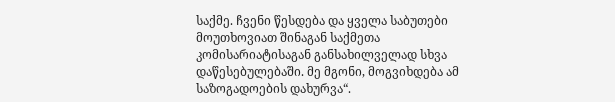საქმე. ჩვენი წესდება და ყველა საბუთები მოუთხოვიათ შინაგან საქმეთა კომისარიატისაგან განსახილველად სხვა დაწესებულებაში. მე მგონი, მოგვიხდება ამ საზოგადოების დახურვა“.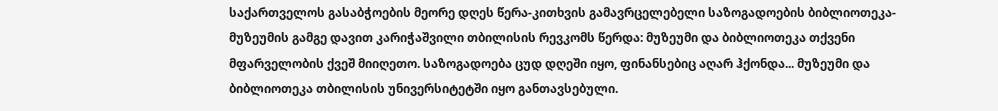საქართველოს გასაბჭოების მეორე დღეს წერა-კითხვის გამავრცელებელი საზოგადოების ბიბლიოთეკა-მუზეუმის გამგე დავით კარიჭაშვილი თბილისის რევკომს წერდა: მუზეუმი და ბიბლიოთეკა თქვენი მფარველობის ქვეშ მიიღეთო. საზოგადოება ცუდ დღეში იყო, ფინანსებიც აღარ ჰქონდა... მუზეუმი და ბიბლიოთეკა თბილისის უნივერსიტეტში იყო განთავსებული.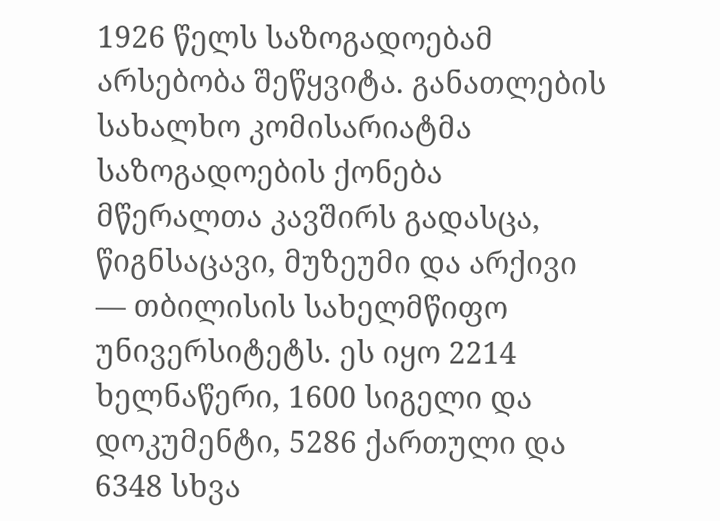1926 წელს საზოგადოებამ არსებობა შეწყვიტა. განათლების სახალხო კომისარიატმა საზოგადოების ქონება მწერალთა კავშირს გადასცა, წიგნსაცავი, მუზეუმი და არქივი — თბილისის სახელმწიფო უნივერსიტეტს. ეს იყო 2214 ხელნაწერი, 1600 სიგელი და დოკუმენტი, 5286 ქართული და 6348 სხვა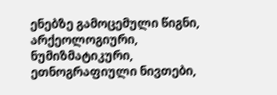ენებზე გამოცემული წიგნი, არქეოლოგიური, ნუმიზმატიკური, ეთნოგრაფიული ნივთები,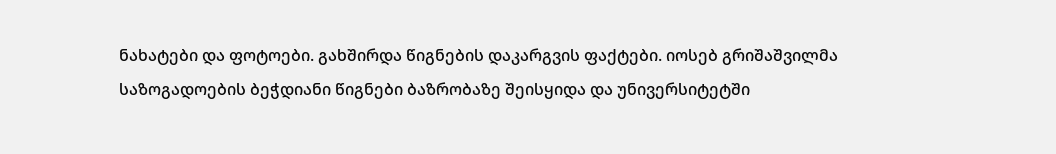ნახატები და ფოტოები. გახშირდა წიგნების დაკარგვის ფაქტები. იოსებ გრიშაშვილმა საზოგადოების ბეჭდიანი წიგნები ბაზრობაზე შეისყიდა და უნივერსიტეტში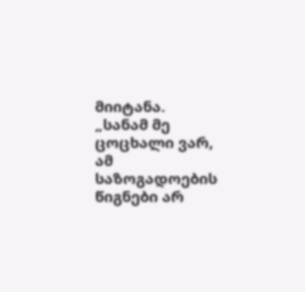მიიტანა. „სანამ მე ცოცხალი ვარ, ამ საზოგადოების წიგნები არ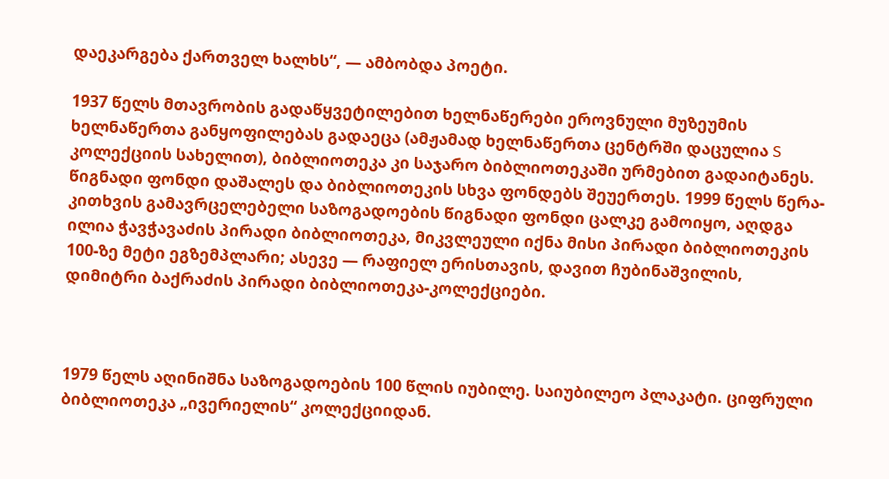დაეკარგება ქართველ ხალხს“, — ამბობდა პოეტი.

1937 წელს მთავრობის გადაწყვეტილებით ხელნაწერები ეროვნული მუზეუმის ხელნაწერთა განყოფილებას გადაეცა (ამჟამად ხელნაწერთა ცენტრში დაცულია S კოლექციის სახელით), ბიბლიოთეკა კი საჯარო ბიბლიოთეკაში ურმებით გადაიტანეს. წიგნადი ფონდი დაშალეს და ბიბლიოთეკის სხვა ფონდებს შეუერთეს. 1999 წელს წერა-კითხვის გამავრცელებელი საზოგადოების წიგნადი ფონდი ცალკე გამოიყო, აღდგა ილია ჭავჭავაძის პირადი ბიბლიოთეკა, მიკვლეული იქნა მისი პირადი ბიბლიოთეკის 100-ზე მეტი ეგზემპლარი; ასევე — რაფიელ ერისთავის, დავით ჩუბინაშვილის, დიმიტრი ბაქრაძის პირადი ბიბლიოთეკა-კოლექციები.



1979 წელს აღინიშნა საზოგადოების 100 წლის იუბილე. საიუბილეო პლაკატი. ციფრული ბიბლიოთეკა „ივერიელის“ კოლექციიდან.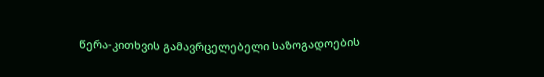წერა-კითხვის გამავრცელებელი საზოგადოების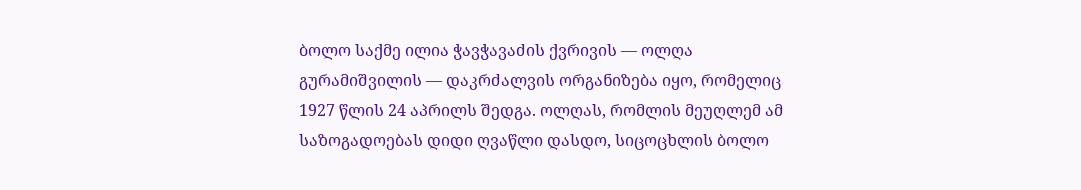ბოლო საქმე ილია ჭავჭავაძის ქვრივის — ოლღა გურამიშვილის — დაკრძალვის ორგანიზება იყო, რომელიც 1927 წლის 24 აპრილს შედგა. ოლღას, რომლის მეუღლემ ამ საზოგადოებას დიდი ღვაწლი დასდო, სიცოცხლის ბოლო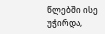წლებში ისე უჭირდა,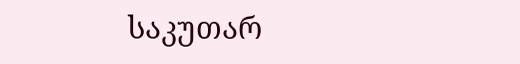საკუთარ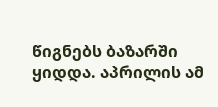წიგნებს ბაზარში ყიდდა. აპრილის ამ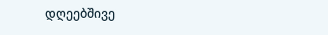დღეებშივე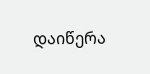დაიწერა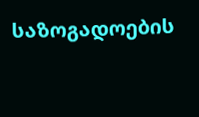საზოგადოების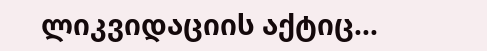ლიკვიდაციის აქტიც...